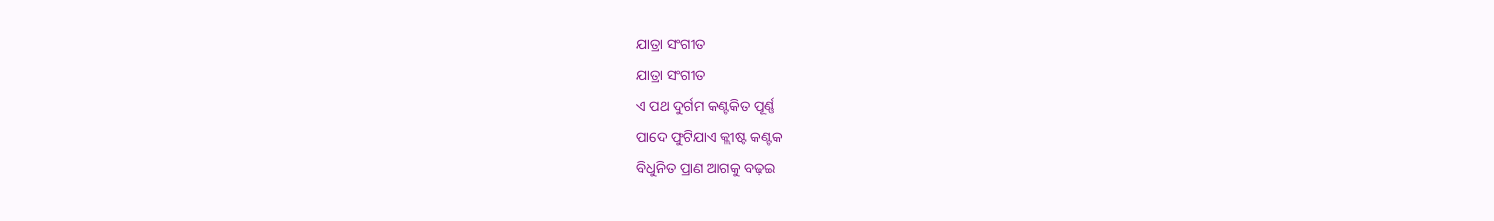ଯାତ୍ରା ସଂଗୀତ
ଯାତ୍ରା ସଂଗୀତ
ଏ ପଥ ଦୁର୍ଗମ କଣ୍ଟକିତ ପୂର୍ଣ୍ଣ
ପାଦେ ଫୁଟିଯାଏ କ୍ଲୀଷ୍ଟ କଣ୍ଟକ
ବିଧୁନିତ ପ୍ରାଣ ଆଗକୁ ବଢ଼ଇ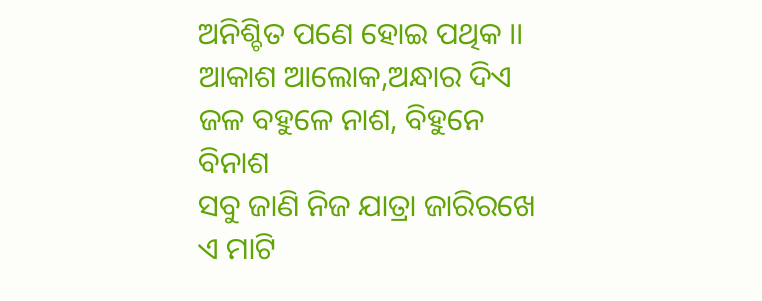ଅନିଶ୍ଚିତ ପଣେ ହୋଇ ପଥିକ ।।
ଆକାଶ ଆଲୋକ,ଅନ୍ଧାର ଦିଏ
ଜଳ ବହୁଳେ ନାଶ, ବିହୁନେ ବିନାଶ
ସବୁ ଜାଣି ନିଜ ଯାତ୍ରା ଜାରିରଖେ
ଏ ମାଟି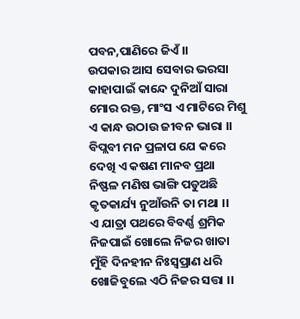ପବନ,ପାଣିରେ ଜିଏଁ ।।
ଉପକାର ଆସ ସେବାର ଭରସା
କାହାପାଇଁ କାନ୍ଦେ ଦୁନିଆଁ ସାରା
ମୋର ରକ୍ତ, ମାଂସ ଏ ମାଟିରେ ମିଶୁ
ଏ କାନ୍ଧ ଉଠାଉ ଜୀବନ ଭାରା ।।
ବିପ୍ଲବୀ ମନ ପ୍ରଳାପ ଯେ କରେ
ଦେଖି ଏ କଷଣ ମାନବ ପ୍ରଥା
ନିଷ୍ଫଳ ମଣିଷ ଭାଙ୍ଗି ପଡୁଅଛି
କୃତକାର୍ଯ୍ୟ ନୁଆଁଉନି ତା ମଥା ।।
ଏ ଯାତ୍ରା ପଥରେ ବିବର୍ଣ୍ଣ ଶ୍ରମିକ
ନିଜପାଇଁ ଖୋଲେ ନିଜର ଖାତା
ମୁଁହି ଦିନହୀନ ନିଃସ୍ୱପ୍ରାଣ ଧରି
ଖୋଜିବୁଲେ ଏଠି ନିଜର ସତ୍ତା ।।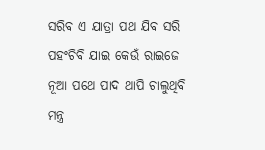ସରିବ ଏ ଯାତ୍ରା ପଥ ଯିବ ସରି
ପହଂଚିବି ଯାଇ କେଉଁ ରାଇଜେ
ନୂଆ ପଥେ ପାଦ ଥାପି ଚାଲୁଥିବି
ମନ୍ତ୍ର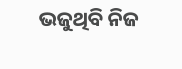ଭଜୁଥିବି ନିଜ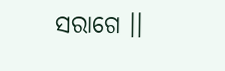ସରାଗେ ।।